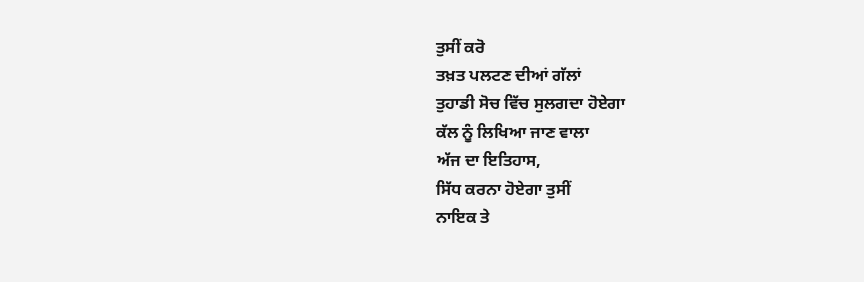ਤੁਸੀਂ ਕਰੋ
ਤਖ਼ਤ ਪਲਟਣ ਦੀਆਂ ਗੱਲਾਂ
ਤੁਹਾਡੀ ਸੋਚ ਵਿੱਚ ਸੁਲਗਦਾ ਹੋਏਗਾ
ਕੱਲ ਨੂੰ ਲਿਖਿਆ ਜਾਣ ਵਾਲਾ
ਅੱਜ ਦਾ ਇਤਿਹਾਸ,
ਸਿੱਧ ਕਰਨਾ ਹੋਏਗਾ ਤੁਸੀਂ
ਨਾਇਕ ਤੇ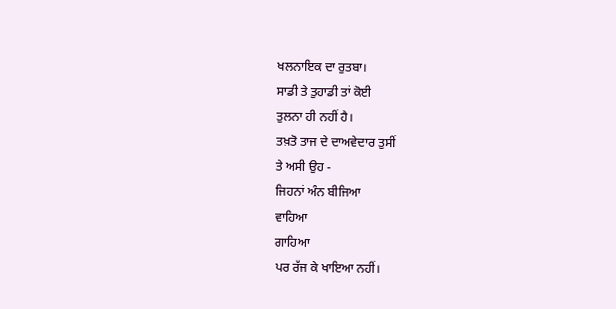ਖਲਨਾਇਕ ਦਾ ਰੁਤਬਾ।
ਸਾਡੀ ਤੇ ਤੁਹਾਡੀ ਤਾਂ ਕੋਈ
ਤੁਲਨਾ ਹੀ ਨਹੀਂ ਹੈ।
ਤਖ਼ਤੋ ਤਾਜ ਦੇ ਦਾਅਵੇਦਾਰ ਤੁਸੀਂ
ਤੇ ਅਸੀ ਉਹ -
ਜਿਹਨਾਂ ਅੰਨ ਬੀਜਿਆ
ਵਾਹਿਆ
ਗਾਹਿਆ
ਪਰ ਰੱਜ ਕੇ ਖਾਇਆ ਨਹੀਂ।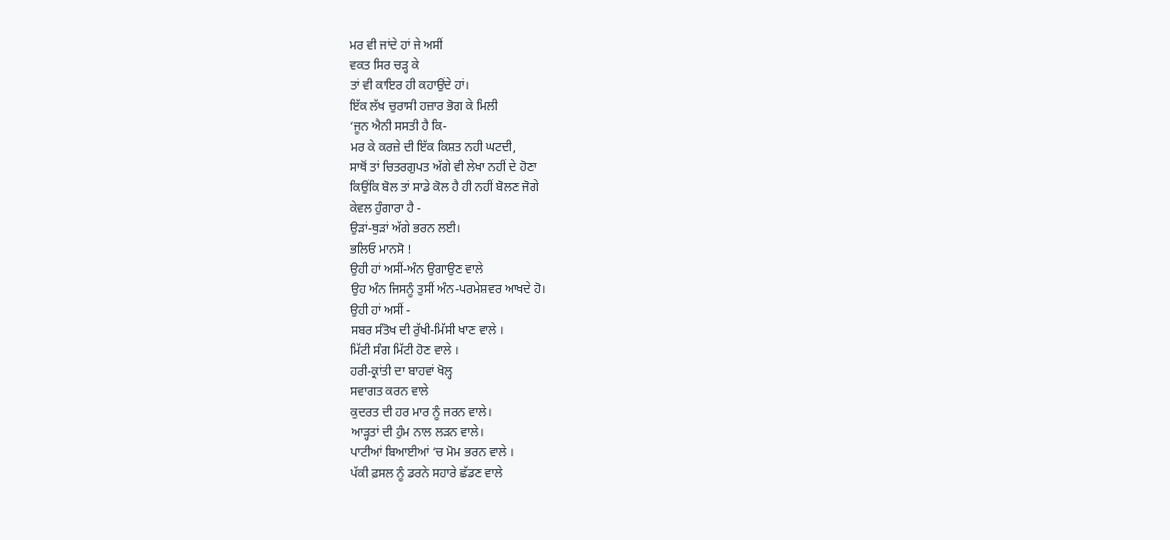ਮਰ ਵੀ ਜਾਂਦੇ ਹਾਂ ਜੇ ਅਸੀਂ
ਵਕਤ ਸਿਰ ਚੜ੍ਹ ਕੇ
ਤਾਂ ਵੀ ਕਾਇਰ ਹੀ ਕਹਾਉਂਦੇ ਹਾਂ।
ਇੱਕ ਲੱਖ ਚੁਰਾਸੀ ਹਜ਼ਾਰ ਭੋਗ ਕੇ ਮਿਲੀ
‘ਜੂਨ ਐਨੀ ਸਸਤੀ ਹੈ ਕਿ-
ਮਰ ਕੇ ਕਰਜ਼ੇ ਦੀ ਇੱਕ ਕਿਸ਼ਤ ਨਹੀ ਘਟਦੀ,
ਸਾਥੋਂ ਤਾਂ ਚਿਤਰਗੁਪਤ ਅੱਗੇ ਵੀ ਲੇਖਾ ਨਹੀਂ ਦੇ ਹੋਣਾ
ਕਿਉਂਕਿ ਬੋਲ ਤਾਂ ਸਾਡੇ ਕੋਲ ਹੈ ਹੀ ਨਹੀਂ ਬੋਲਣ ਜੋਗੇ
ਕੇਵਲ ਹੁੰਗਾਰਾ ਹੈ -
ਉੜਾਂ-ਥੁੜਾਂ ਅੱਗੇ ਭਰਨ ਲਈ।
ਭਲਿਓ ਮਾਨਸੋ !
ਉਹੀ ਹਾਂ ਅਸੀਂ-ਅੰਨ ਉਗਾਉਣ ਵਾਲੇ
ਉਹ ਅੰਨ ਜਿਸਨੂੰ ਤੁਸੀਂ ਅੰਨ-ਪਰਮੇਸ਼ਵਰ ਆਖਦੇ ਹੋ।
ਉਹੀ ਹਾਂ ਅਸੀਂ -
ਸਬਰ ਸੰਤੋਖ ਦੀ ਰੁੱਖੀ-ਮਿੱਸੀ ਖਾਣ ਵਾਲੇ ।
ਮਿੱਟੀ ਸੰਗ ਮਿੱਟੀ ਹੋਣ ਵਾਲੇ ।
ਹਰੀ-ਕ੍ਰਾਂਤੀ ਦਾ ਬਾਹਵਾਂ ਖੋਲ੍ਹ
ਸਵਾਗਤ ਕਰਨ ਵਾਲੇ
ਕੁਦਰਤ ਦੀ ਹਰ ਮਾਰ ਨੂੰ ਜਰਨ ਵਾਲੇ।
ਆੜ੍ਹਤਾਂ ਦੀ ਹੁੰਮ ਨਾਲ ਲੜਨ ਵਾਲੇ।
ਪਾਟੀਆਂ ਬਿਆਈਆਂ ‘ਚ ਮੋਮ ਭਰਨ ਵਾਲੇ ।
ਪੱਕੀ ਫ਼ਸਲ ਨੂੰ ਡਰਨੇ ਸਹਾਰੇ ਛੱਡਣ ਵਾਲੇ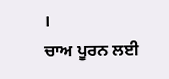।
ਚਾਅ ਪੂਰਨ ਲਈ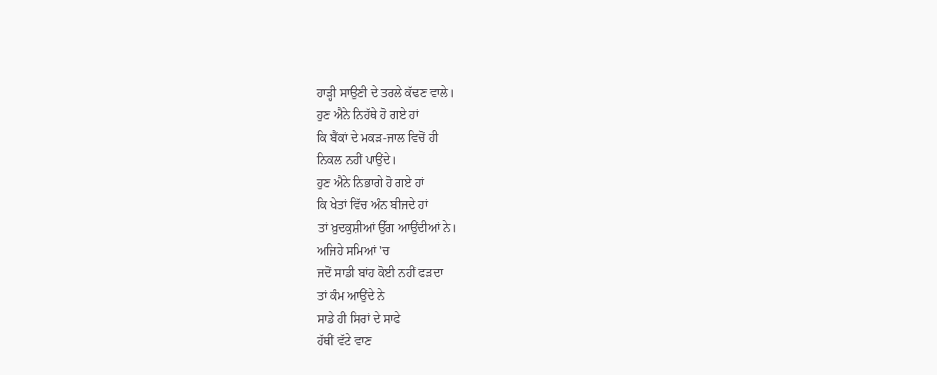ਹਾੜ੍ਹੀ ਸਾਉਣੀ ਦੇ ਤਰਲੇ ਕੱਢਣ ਵਾਲੇ।
ਹੁਣ ਐਨੇ ਨਿਹੱਥੇ ਹੋ ਗਏ ਹਾਂ
ਕਿ ਬੈਂਕਾਂ ਦੇ ਮਕੜ-ਜਾਲ ਵਿਚੋਂ ਹੀ
ਨਿਕਲ ਨਹੀਂ ਪਾਉਂਦੇ।
ਹੁਣ ਐਨੇ ਨਿਭਾਗੇ ਹੋ ਗਏ ਹਾਂ
ਕਿ ਖੇਤਾਂ ਵਿੱਚ ਅੰਨ ਬੀਜਦੇ ਹਾਂ
ਤਾਂ ਖ਼ੁਦਕੁਸ਼ੀਆਂ ਉੱਗ ਆਉਂਦੀਆਂ ਨੇ।
ਅਜਿਹੇ ਸਮਿਆਂ 'ਚ
ਜਦੋਂ ਸਾਡੀ ਬਾਂਹ ਕੋਈ ਨਹੀਂ ਫੜਦਾ
ਤਾਂ ਕੰਮ ਆਉਂਦੇ ਨੇ
ਸਾਡੇ ਹੀ ਸਿਰਾਂ ਦੇ ਸਾਫੇ
ਹੱਥੀਂ ਵੱਟੇ ਵਾਣ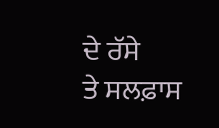ਦੇ ਰੱਸੇ
ਤੇ ਸਲਫ਼ਾਸ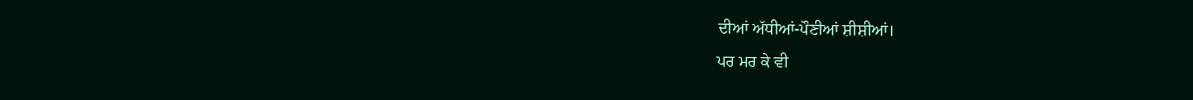ਦੀਆਂ ਅੱਧੀਆਂ-ਪੌਣੀਆਂ ਸ਼ੀਸ਼ੀਆਂ।
ਪਰ ਮਰ ਕੇ ਵੀ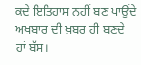ਕਦੇ ਇਤਿਹਾਸ ਨਹੀਂ ਬਣ ਪਾਉਂਦੇ
ਅਖਬਾਰ ਦੀ ਖ਼ਬਰ ਹੀ ਬਣਦੇ ਹਾਂ ਬੱਸ।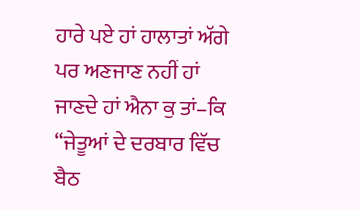ਹਾਰੇ ਪਏ ਹਾਂ ਹਾਲਾਤਾਂ ਅੱਗੇ
ਪਰ ਅਣਜਾਣ ਨਹੀਂ ਹਾਂ
ਜਾਣਦੇ ਹਾਂ ਐਨਾ ਕੁ ਤਾਂ–ਕਿ
“ਜੇਤੂਆਂ ਦੇ ਦਰਬਾਰ ਵਿੱਚ ਬੈਠ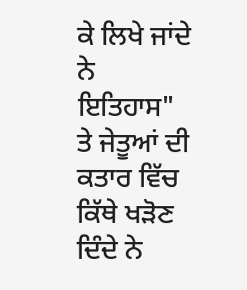ਕੇ ਲਿਖੇ ਜਾਂਦੇ ਨੇ
ਇਤਿਹਾਸ"
ਤੇ ਜੇਤੂਆਂ ਦੀ ਕਤਾਰ ਵਿੱਚ ਕਿੱਥੇ ਖੜੋਣ ਦਿੰਦੇ ਨੇ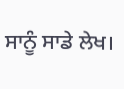ਸਾਨੂੰ ਸਾਡੇ ਲੇਖ।